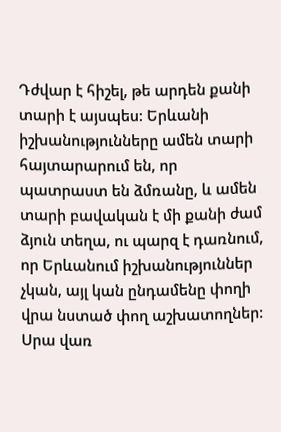Դժվար է հիշել, թե արդեն քանի տարի է այսպես: Երևանի իշխանությունները ամեն տարի հայտարարում են, որ պատրաստ են ձմռանը, և ամեն տարի բավական է մի քանի ժամ ձյուն տեղա, ու պարզ է դառնում, որ Երևանում իշխանություններ չկան, այլ կան ընդամենը փողի վրա նստած փող աշխատողներ: Սրա վառ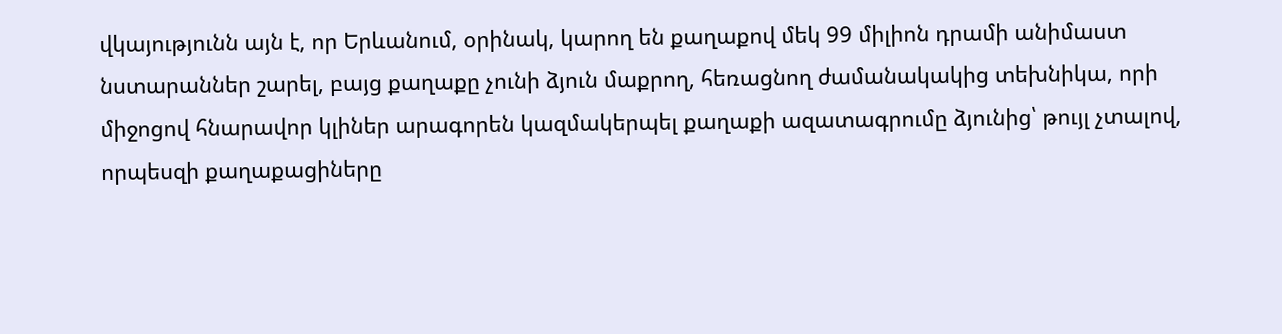վկայությունն այն է, որ Երևանում, օրինակ, կարող են քաղաքով մեկ 99 միլիոն դրամի անիմաստ նստարաններ շարել, բայց քաղաքը չունի ձյուն մաքրող, հեռացնող ժամանակակից տեխնիկա, որի միջոցով հնարավոր կլիներ արագորեն կազմակերպել քաղաքի ազատագրումը ձյունից՝ թույլ չտալով, որպեսզի քաղաքացիները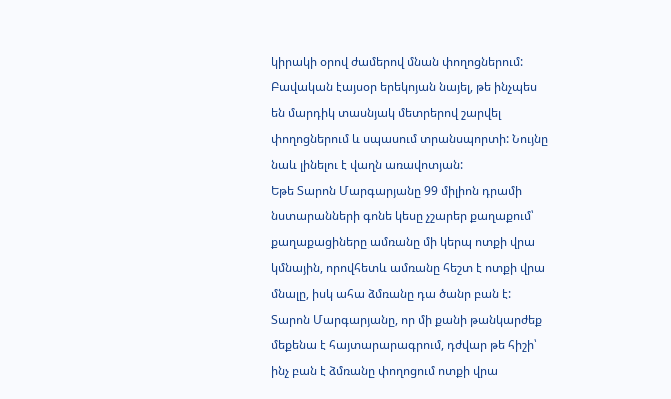կիրակի օրով ժամերով մնան փողոցներում: Բավական էայսօր երեկոյան նայել, թե ինչպես են մարդիկ տասնյակ մետրերով շարվել փողոցներում և սպասում տրանսպորտի: Նույնը նաև լինելու է վաղն առավոտյան:
Եթե Տարոն Մարգարյանը 99 միլիոն դրամի նստարանների գոնե կեսը չշարեր քաղաքում՝ քաղաքացիները ամռանը մի կերպ ոտքի վրա կմնային, որովհետև ամռանը հեշտ է ոտքի վրա մնալը, իսկ ահա ձմռանը դա ծանր բան է: Տարոն Մարգարյանը, որ մի քանի թանկարժեք մեքենա է հայտարարագրում, դժվար թե հիշի՝ ինչ բան է ձմռանը փողոցում ոտքի վրա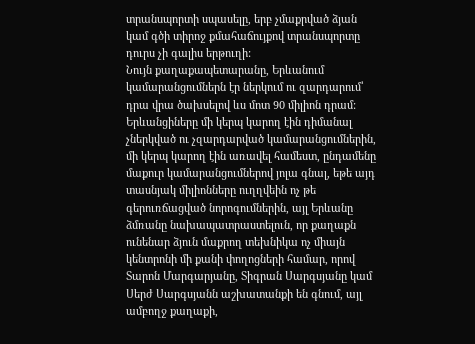տրանսպորտի սպասելը, երբ չմաքրված ձյան կամ գծի տիրոջ քմահաճույքով տրանսպորտը դուրս չի գալիս երթուղի:
Նույն քաղաքապետարանը, Երևանում կամարանցումներն էր ներկում ու զարդարում՝ դրա վրա ծախսելով ևս մոտ 90 միլիոն դրամ: Երևանցիները մի կերպ կարող էին դիմանալ չներկված ու չզարդարված կամարանցումներին, մի կերպ կարող էին առավել համեստ, ընդամենը մաքուր կամարանցումներով յոլա գնալ, եթե այդ տասնյակ միլիոնները ուղղվեին ոչ թե գերուռճացված նորոգումներին, այլ Երևանը ձմռանը նախապատրաստելուն, որ քաղաքն ունենար ձյուն մաքրող տեխնիկա ոչ միայն կենտրոնի մի քանի փողոցների համար, որով Տարոն Մարգարյանը, Տիգրան Սարգսյանը կամ Սերժ Սարգսյանն աշխատանքի են գնում, այլ ամբողջ քաղաքի,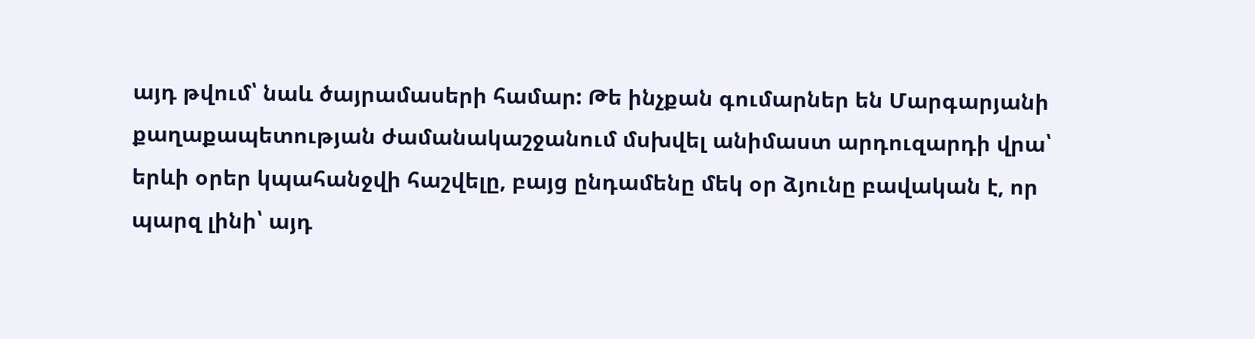այդ թվում՝ նաև ծայրամասերի համար: Թե ինչքան գումարներ են Մարգարյանի քաղաքապետության ժամանակաշջանում մսխվել անիմաստ արդուզարդի վրա՝ երևի օրեր կպահանջվի հաշվելը, բայց ընդամենը մեկ օր ձյունը բավական է, որ պարզ լինի՝ այդ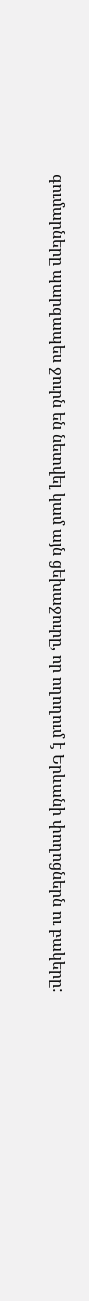գումարները պարզապես ջուրն են նետվել կամ այն ցեխաջուրը, որ ողողում է Երևանի փողոցներն ու բակերը: